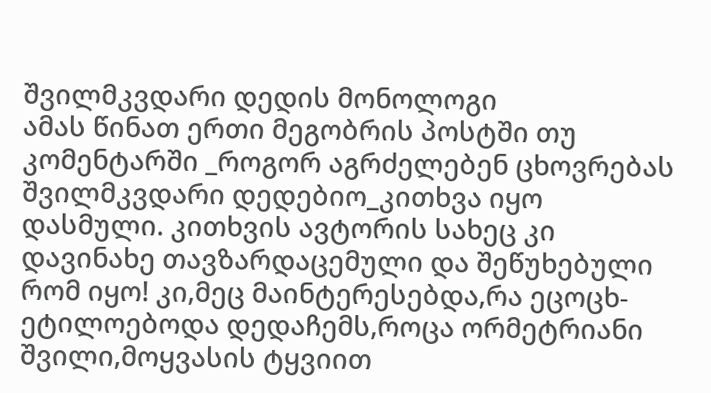შვილმკვდარი დედის მონოლოგი
ამას წინათ ერთი მეგობრის პოსტში თუ კომენტარში _როგორ აგრძელებენ ცხოვრებას შვილმკვდარი დედებიო_კითხვა იყო დასმული. კითხვის ავტორის სახეც კი დავინახე თავზარდაცემული და შეწუხებული რომ იყო! კი,მეც მაინტერესებდა,რა ეცოცხ-ეტილოებოდა დედაჩემს,როცა ორმეტრიანი შვილი,მოყვასის ტყვიით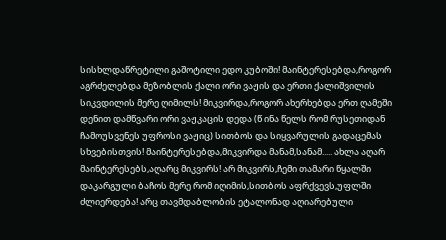სისხლდაწრეტილი გაშოტილი ედო კუბოში! მაინტერესებდა,როგორ აგრძელებდა მეზობლის ქალი ორი ვაჟის და ერთი ქალიშვილის სიკვდილის მერე ღიმილს! მიკვირდა,როგორ ახერხებდა ერთ ღამეში დენით დამწვარი ორი ვაჟკაცის დედა (წ ინა წელს რომ რუსეთიდან ჩამოუსვენეს უფროსი ვაჟიც) სითბოს და სიყვარულის გადაცემას სხვებისთვის! მაინტერესებდა,მიკვირდა მანამ,სანამ..... ახლა აღარ მაინტერესებს,აღარც მიკვირს! არ მიკვირს,ჩემი თამარი წყალში დაკარგული ბაჩოს მერე რომ იღიმის,სითბოს აფრქვევს,უფლში ძლიერდება! არც თავმდაბლობის ეტალონად აღიარებული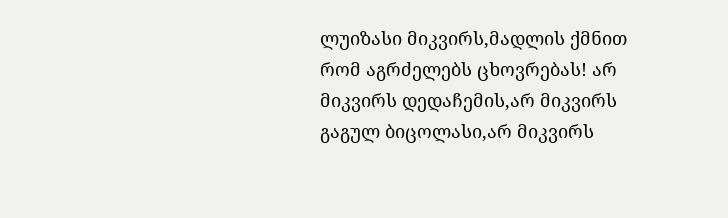ლუიზასი მიკვირს,მადლის ქმნით რომ აგრძელებს ცხოვრებას! არ მიკვირს დედაჩემის,არ მიკვირს გაგულ ბიცოლასი,არ მიკვირს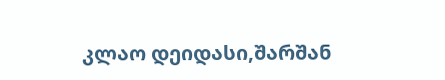კლაო დეიდასი,შარშან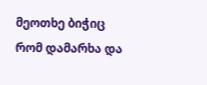მეოთხე ბიჭიც რომ დამარხა და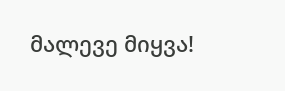მალევე მიყვა!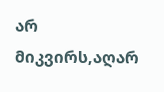არ მიკვირს,აღარ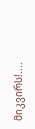მიკვირს!....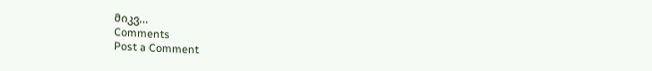მიკვ...
Comments
Post a Comment